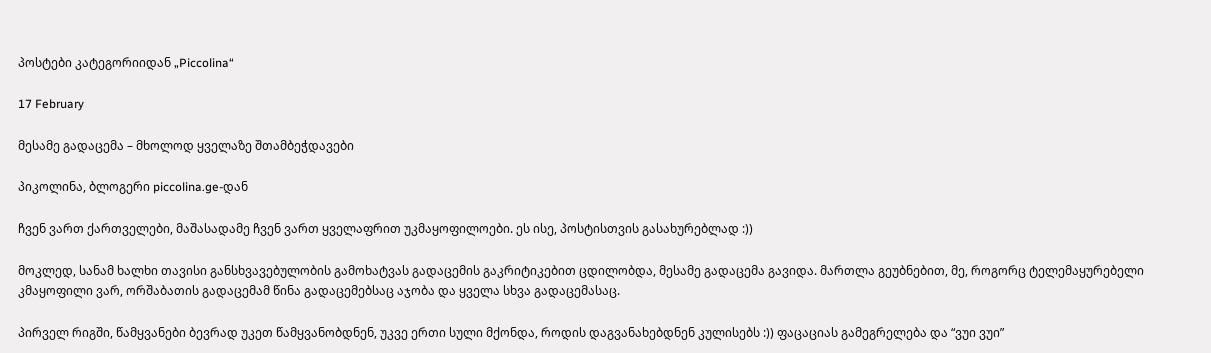პოსტები კატეგორიიდან „Piccolina“

17 February

მესამე გადაცემა – მხოლოდ ყველაზე შთამბეჭდავები

პიკოლინა, ბლოგერი piccolina.ge-დან

ჩვენ ვართ ქართველები, მაშასადამე ჩვენ ვართ ყველაფრით უკმაყოფილოები. ეს ისე, პოსტისთვის გასახურებლად :))

მოკლედ, სანამ ხალხი თავისი განსხვავებულობის გამოხატვას გადაცემის გაკრიტიკებით ცდილობდა, მესამე გადაცემა გავიდა. მართლა გეუბნებით, მე, როგორც ტელემაყურებელი კმაყოფილი ვარ, ორშაბათის გადაცემამ წინა გადაცემებსაც აჯობა და ყველა სხვა გადაცემასაც.

პირველ რიგში, წამყვანები ბევრად უკეთ წამყვანობდნენ, უკვე ერთი სული მქონდა, როდის დაგვანახებდნენ კულისებს :)) ფაცაციას გამეგრელება და “ვუი ვუი”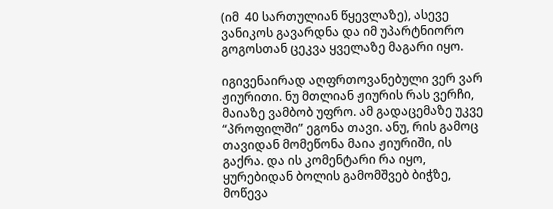(იმ  40 სართულიან წყევლაზე), ასევე ვანიკოს გავარდნა და იმ უპარტნიორო გოგოსთან ცეკვა ყველაზე მაგარი იყო.

იგივენაირად აღფრთოვანებული ვერ ვარ ჟიურითი. ნუ მთლიან ჟიურის რას ვერჩი, მაიაზე ვამბობ უფრო. ამ გადაცემაზე უკვე “პროფილში” ეგონა თავი. ანუ, რის გამოც თავიდან მომეწონა მაია ჟიურიში, ის გაქრა. და ის კომენტარი რა იყო, ყურებიდან ბოლის გამომშვებ ბიჭზე, მოწევა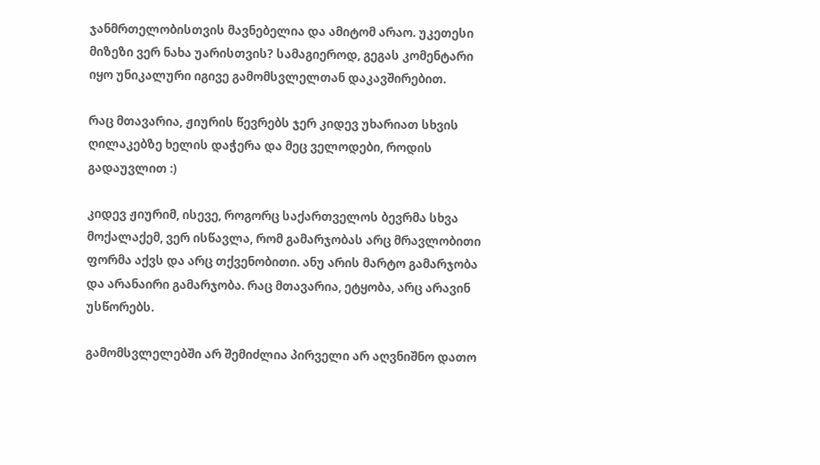ჯანმრთელობისთვის მავნებელია და ამიტომ არაო. უკეთესი მიზეზი ვერ ნახა უარისთვის? სამაგიეროდ, გეგას კომენტარი იყო უნიკალური იგივე გამომსვლელთან დაკავშირებით.

რაც მთავარია, ჟიურის წევრებს ჯერ კიდევ უხარიათ სხვის ღილაკებზე ხელის დაჭერა და მეც ველოდები, როდის გადაუვლით :)

კიდევ ჟიურიმ, ისევე, როგორც საქართველოს ბევრმა სხვა მოქალაქემ, ვერ ისწავლა, რომ გამარჯობას არც მრავლობითი ფორმა აქვს და არც თქვენობითი. ანუ არის მარტო გამარჯობა და არანაირი გამარჯობა. რაც მთავარია, ეტყობა, არც არავინ უსწორებს.

გამომსვლელებში არ შემიძლია პირველი არ აღვნიშნო დათო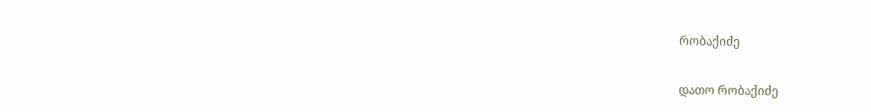რობაქიძე

დათო რობაქიძე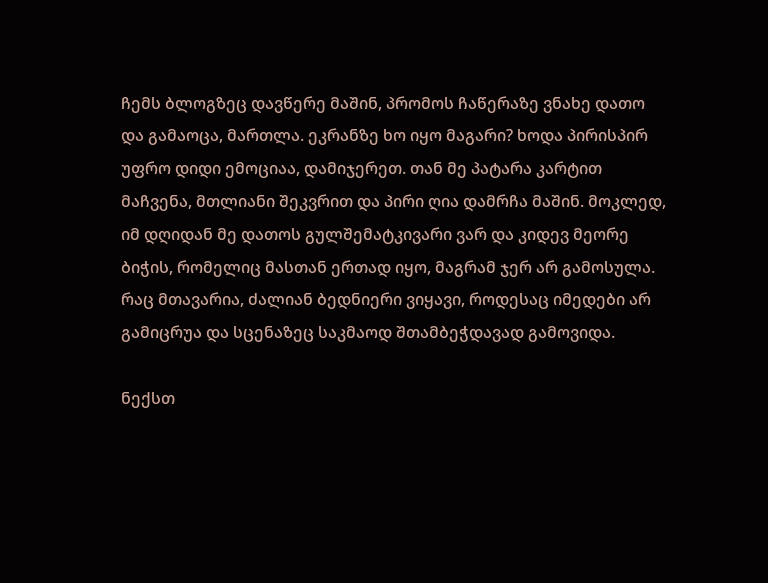ჩემს ბლოგზეც დავწერე მაშინ, პრომოს ჩაწერაზე ვნახე დათო და გამაოცა, მართლა. ეკრანზე ხო იყო მაგარი? ხოდა პირისპირ უფრო დიდი ემოციაა, დამიჯერეთ. თან მე პატარა კარტით მაჩვენა, მთლიანი შეკვრით და პირი ღია დამრჩა მაშინ. მოკლედ, იმ დღიდან მე დათოს გულშემატკივარი ვარ და კიდევ მეორე ბიჭის, რომელიც მასთან ერთად იყო, მაგრამ ჯერ არ გამოსულა. რაც მთავარია, ძალიან ბედნიერი ვიყავი, როდესაც იმედები არ გამიცრუა და სცენაზეც საკმაოდ შთამბეჭდავად გამოვიდა.

ნექსთ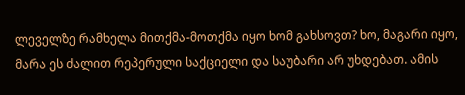ლეველზე რამხელა მითქმა-მოთქმა იყო ხომ გახსოვთ? ხო, მაგარი იყო, მარა ეს ძალით რეპერული საქციელი და საუბარი არ უხდებათ. ამის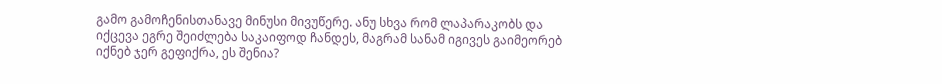გამო გამოჩენისთანავე მინუსი მივუწერე. ანუ სხვა რომ ლაპარაკობს და იქცევა ეგრე შეიძლება საკაიფოდ ჩანდეს, მაგრამ სანამ იგივეს გაიმეორებ იქნებ ჯერ გეფიქრა, ეს შენია?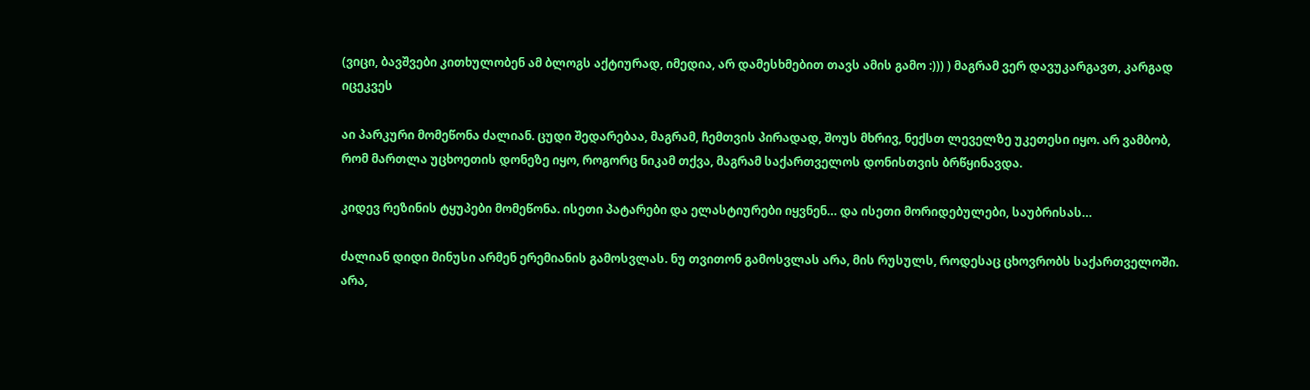(ვიცი, ბავშვები კითხულობენ ამ ბლოგს აქტიურად, იმედია, არ დამესხმებით თავს ამის გამო :))) ) მაგრამ ვერ დავუკარგავთ, კარგად იცეკვეს

აი პარკური მომეწონა ძალიან. ცუდი შედარებაა, მაგრამ, ჩემთვის პირადად, შოუს მხრივ, ნექსთ ლეველზე უკეთესი იყო. არ ვამბობ, რომ მართლა უცხოეთის დონეზე იყო, როგორც ნიკამ თქვა, მაგრამ საქართველოს დონისთვის ბრწყინავდა.

კიდევ რეზინის ტყუპები მომეწონა. ისეთი პატარები და ელასტიურები იყვნენ… და ისეთი მორიდებულები, საუბრისას…

ძალიან დიდი მინუსი არმენ ერემიანის გამოსვლას. ნუ თვითონ გამოსვლას არა, მის რუსულს, როდესაც ცხოვრობს საქართველოში. არა,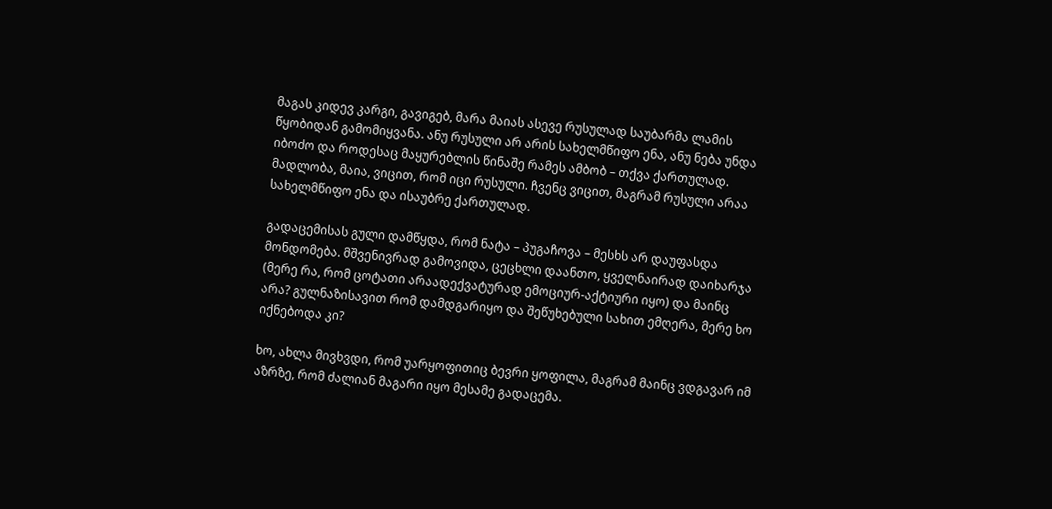მაგას კიდევ კარგი, გავიგებ, მარა მაიას ასევე რუსულად საუბარმა ლამის წყობიდან გამომიყვანა. ანუ რუსული არ არის სახელმწიფო ენა, ანუ ნება უნდა იბოძო და როდესაც მაყურებლის წინაშე რამეს ამბობ – თქვა ქართულად. მადლობა, მაია, ვიცით, რომ იცი რუსული. ჩვენც ვიცით, მაგრამ რუსული არაა სახელმწიფო ენა და ისაუბრე ქართულად.

გადაცემისას გული დამწყდა, რომ ნატა – პუგაჩოვა – მესხს არ დაუფასდა მონდომება. მშვენივრად გამოვიდა, ცეცხლი დაანთო, ყველნაირად დაიხარჯა (მერე რა, რომ ცოტათი არაადექვატურად ემოციურ-აქტიური იყო) და მაინც არა? გულნაზისავით რომ დამდგარიყო და შეწუხებული სახით ემღერა, მერე ხო იქნებოდა კი?

ხო, ახლა მივხვდი, რომ უარყოფითიც ბევრი ყოფილა, მაგრამ მაინც ვდგავარ იმ აზრზე, რომ ძალიან მაგარი იყო მესამე გადაცემა.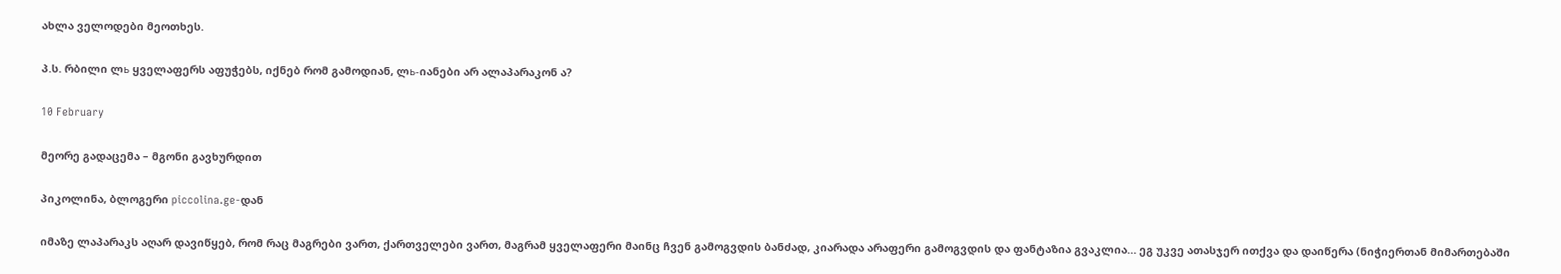ახლა ველოდები მეოთხეს.

პ.ს. რბილი ლь ყველაფერს აფუჭებს, იქნებ რომ გამოდიან, ლь-იანები არ ალაპარაკონ ა?

10 February

მეორე გადაცემა – მგონი გავხურდით

პიკოლინა, ბლოგერი piccolina.ge-დან

იმაზე ლაპარაკს აღარ დავიწყებ, რომ რაც მაგრები ვართ, ქართველები ვართ, მაგრამ ყველაფერი მაინც ჩვენ გამოგვდის ბანძად, კიარადა არაფერი გამოგვდის და ფანტაზია გვაკლია… ეგ უკვე ათასჯერ ითქვა და დაიწერა (ნიჭიერთან მიმართებაში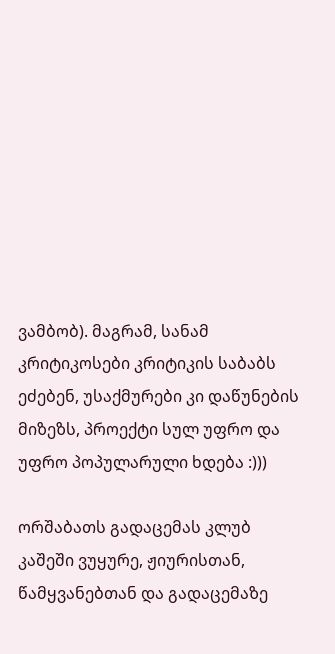ვამბობ). მაგრამ, სანამ კრიტიკოსები კრიტიკის საბაბს ეძებენ, უსაქმურები კი დაწუნების მიზეზს, პროექტი სულ უფრო და უფრო პოპულარული ხდება :)))

ორშაბათს გადაცემას კლუბ კაშეში ვუყურე, ჟიურისთან, წამყვანებთან და გადაცემაზე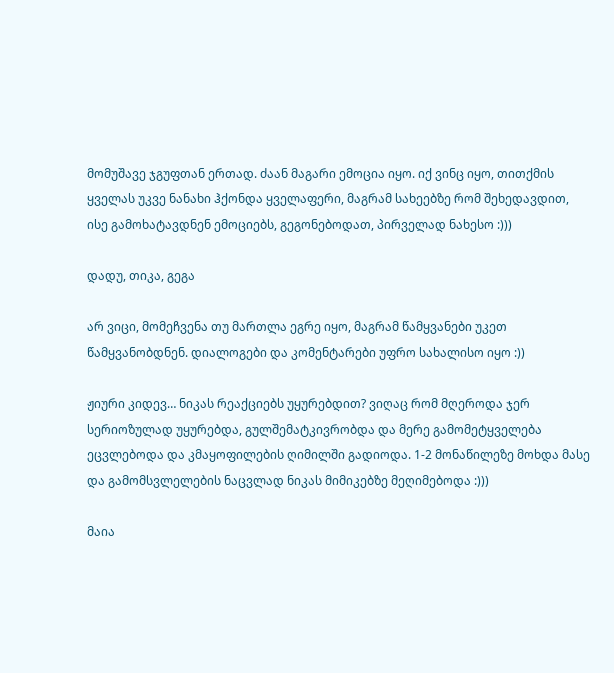მომუშავე ჯგუფთან ერთად. ძაან მაგარი ემოცია იყო. იქ ვინც იყო, თითქმის ყველას უკვე ნანახი ჰქონდა ყველაფერი, მაგრამ სახეებზე რომ შეხედავდით, ისე გამოხატავდნენ ემოციებს, გეგონებოდათ, პირველად ნახესო :)))

დადუ, თიკა, გეგა

არ ვიცი, მომეჩვენა თუ მართლა ეგრე იყო, მაგრამ წამყვანები უკეთ წამყვანობდნენ. დიალოგები და კომენტარები უფრო სახალისო იყო :))

ჟიური კიდევ… ნიკას რეაქციებს უყურებდით? ვიღაც რომ მღეროდა ჯერ სერიოზულად უყურებდა, გულშემატკივრობდა და მერე გამომეტყველება ეცვლებოდა და კმაყოფილების ღიმილში გადიოდა. 1-2 მონაწილეზე მოხდა მასე და გამომსვლელების ნაცვლად ნიკას მიმიკებზე მეღიმებოდა :)))

მაია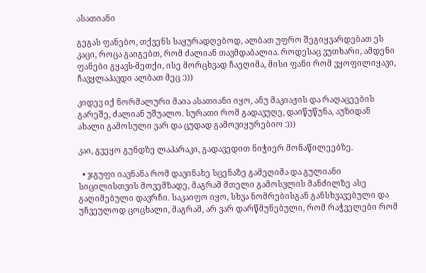ასათიანი

გეგას ფანებო, თქვენს საყურადღებოდ, ალბათ უფრო შეგიყვარდებათ ეს კაცი, როცა გაიგებთ, რომ ძალიან თავმდაბალია. როდესაც ვუთხარი, ამდენი ფანები გყავს-მეთქი, ისე მორცხვად ჩაეღიმა, მისი ფანი რომ ვყოფილიყავი, ჩავყლაპავდი ალბათ მეც :)))

კიდევ იქ ნორმალური მაია ასათიანი იყო, ანუ მაკიაჟის და რაღაცეების გარეშე, ძალიან უშუალო. სურათი რომ გადავუღე, დაიწუწუნა, აუზიდან ახალი გამოსული ვარ და ცუდად გამოვიყურებიო :)))

კაი, გვეყო გუნდზე ლაპარაკი, გადავედით ნიჭიერ მონაწილეებზე.

  • ჯგუფი იავნანა რომ დავინახე სცენაზე გამეღიმა და გულიანი სიცილისთვის მოვემზადე, მაგრამ მთელი გამოსვლის მანძილზე ასე გაღიმებული დავრჩი. საკაიფო იყო, სხვა ნომრებისგან განსხვავებული და უჩვეულოდ ცოცხალი, მაგრამ, არ ვარ დარწმუნებული, რომ რაჭველები რომ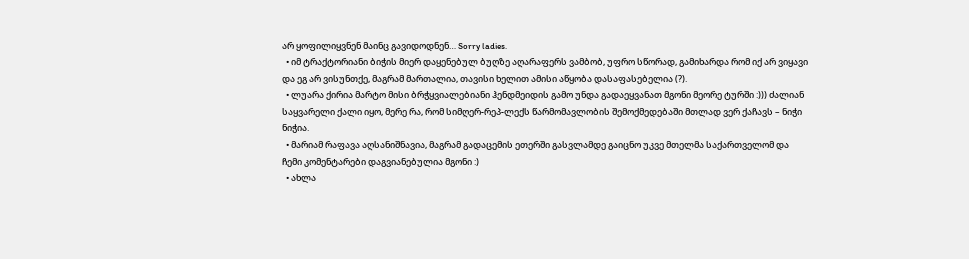არ ყოფილიყვნენ მაინც გავიდოდნენ… Sorry ladies.
  • იმ ტრაქტორიანი ბიჭის მიერ დაყენებულ ბუღზე აღარაფერს ვამბობ, უფრო სწორად, გამიხარდა რომ იქ არ ვიყავი და ეგ არ ვისუნთქე, მაგრამ მართალია, თავისი ხელით ამისი აწყობა დასაფასებელია (?).
  • ლუარა ქირია მარტო მისი ბრჭყვიალებიანი ჰენდმეიდის გამო უნდა გადაეყვანათ მგონი მეორე ტურში :))) ძალიან საყვარელი ქალი იყო, მერე რა, რომ სიმღერ-რეპ-ლექს წარმომავლობის შემოქმედებაში მთლად ვერ ქაჩავს – ნიჭი ნიჭია.
  • მარიამ რაფავა აღსანიშნავია, მაგრამ გადაცემის ეთერში გასვლამდე გაიცნო უკვე მთელმა საქართველომ და ჩემი კომენტარები დაგვიანებულია მგონი :)
  • ახლა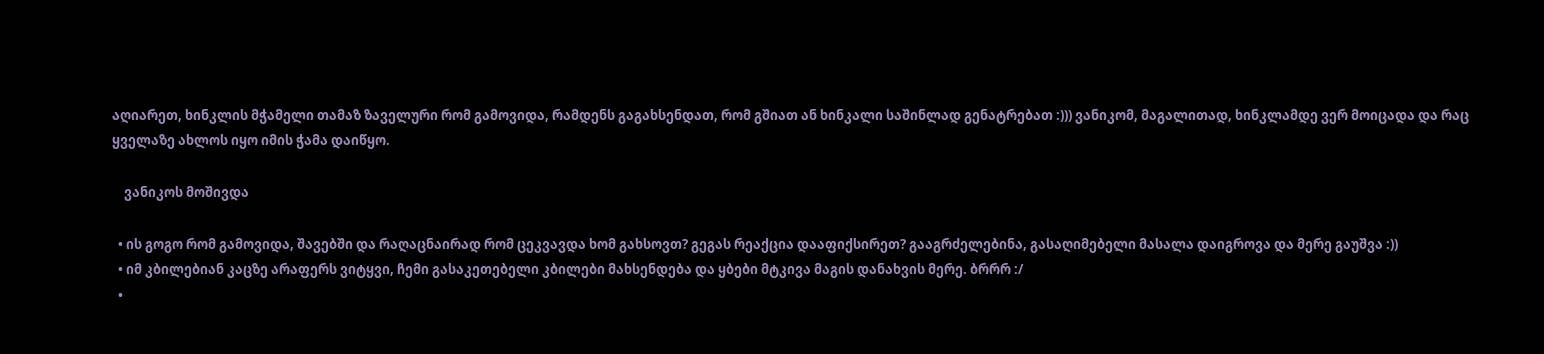აღიარეთ, ხინკლის მჭამელი თამაზ ზაველური რომ გამოვიდა, რამდენს გაგახსენდათ, რომ გშიათ ან ხინკალი საშინლად გენატრებათ :))) ვანიკომ, მაგალითად, ხინკლამდე ვერ მოიცადა და რაც ყველაზე ახლოს იყო იმის ჭამა დაიწყო.

    ვანიკოს მოშივდა

  • ის გოგო რომ გამოვიდა, შავებში და რაღაცნაირად რომ ცეკვავდა ხომ გახსოვთ? გეგას რეაქცია დააფიქსირეთ? გააგრძელებინა, გასაღიმებელი მასალა დაიგროვა და მერე გაუშვა :))
  • იმ კბილებიან კაცზე არაფერს ვიტყვი, ჩემი გასაკეთებელი კბილები მახსენდება და ყბები მტკივა მაგის დანახვის მერე. ბრრრ :/
  •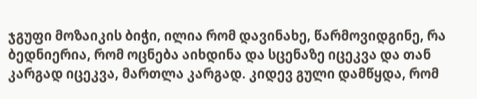ჯგუფი მოზაიკის ბიჭი, ილია რომ დავინახე, წარმოვიდგინე, რა ბედნიერია, რომ ოცნება აიხდინა და სცენაზე იცეკვა და თან კარგად იცეკვა, მართლა კარგად. კიდევ გული დამწყდა, რომ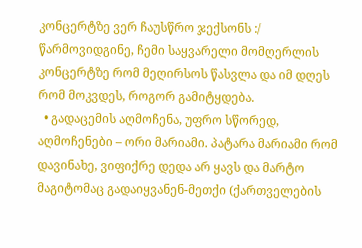კონცერტზე ვერ ჩაუსწრო ჯექსონს :/ წარმოვიდგინე, ჩემი საყვარელი მომღერლის კონცერტზე რომ მეღირსოს წასვლა და იმ დღეს რომ მოკვდეს, როგორ გამიტყდება.
  • გადაცემის აღმოჩენა, უფრო სწორედ, აღმოჩენები – ორი მარიამი. პატარა მარიამი რომ დავინახე, ვიფიქრე დედა არ ყავს და მარტო მაგიტომაც გადაიყვანენ-მეთქი (ქართველების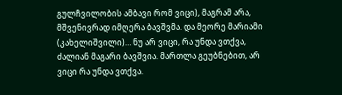გულჩვილობის ამბავი რომ ვიცი), მაგრამ არა, მშვენივრად იმღერა ბავშვმა. და მეორე მარიამი (კახელიშვილი)… ნუ არ ვიცი, რა უნდა ვთქვა, ძალიან მაგარი ბავშვია. მართლა გეუბნებით, არ ვიცი რა უნდა ვთქვა.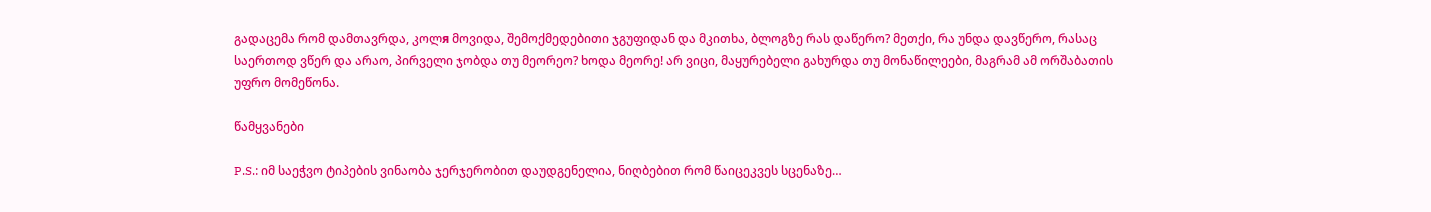გადაცემა რომ დამთავრდა, კოლя მოვიდა, შემოქმედებითი ჯგუფიდან და მკითხა, ბლოგზე რას დაწერო? მეთქი, რა უნდა დავწერო, რასაც საერთოდ ვწერ და არაო, პირველი ჯობდა თუ მეორეო? ხოდა მეორე! არ ვიცი, მაყურებელი გახურდა თუ მონაწილეები, მაგრამ ამ ორშაბათის უფრო მომეწონა.

წამყვანები

P.S.: იმ საეჭვო ტიპების ვინაობა ჯერჯერობით დაუდგენელია, ნიღბებით რომ წაიცეკვეს სცენაზე…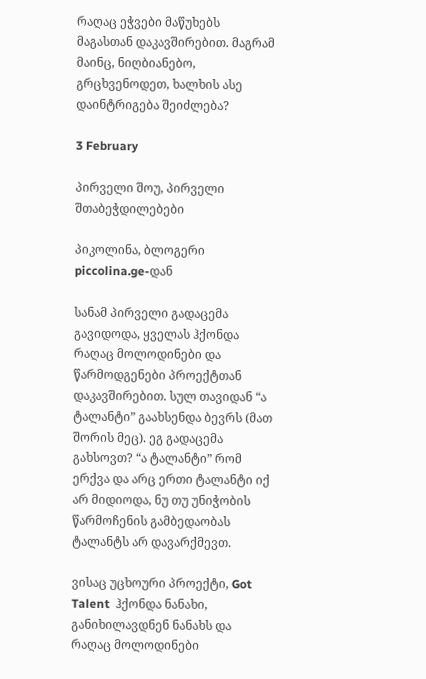რაღაც ეჭვები მაწუხებს მაგასთან დაკავშირებით. მაგრამ მაინც, ნიღბიანებო, გრცხვენოდეთ, ხალხის ასე დაინტრიგება შეიძლება?

3 February

პირველი შოუ, პირველი შთაბეჭდილებები

პიკოლინა, ბლოგერი piccolina.ge-დან

სანამ პირველი გადაცემა გავიდოდა, ყველას ჰქონდა რაღაც მოლოდინები და წარმოდგენები პროექტთან დაკავშირებით. სულ თავიდან “ა ტალანტი” გაახსენდა ბევრს (მათ შორის მეც). ეგ გადაცემა გახსოვთ? “ა ტალანტი” რომ ერქვა და არც ერთი ტალანტი იქ არ მიდიოდა, ნუ თუ უნიჭობის წარმოჩენის გამბედაობას ტალანტს არ დავარქმევთ.

ვისაც უცხოური პროექტი, Got Talent  ჰქონდა ნანახი, განიხილავდნენ ნანახს და რაღაც მოლოდინები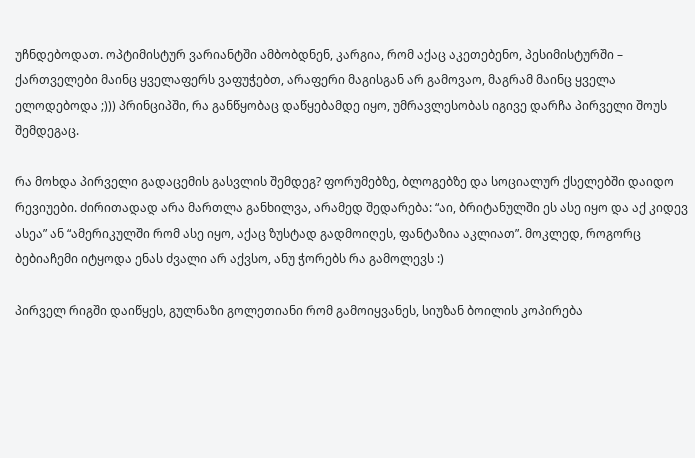უჩნდებოდათ. ოპტიმისტურ ვარიანტში ამბობდნენ, კარგია, რომ აქაც აკეთებენო, პესიმისტურში – ქართველები მაინც ყველაფერს ვაფუჭებთ, არაფერი მაგისგან არ გამოვაო, მაგრამ მაინც ყველა ელოდებოდა ;))) პრინციპში, რა განწყობაც დაწყებამდე იყო, უმრავლესობას იგივე დარჩა პირველი შოუს შემდეგაც.

რა მოხდა პირველი გადაცემის გასვლის შემდეგ? ფორუმებზე, ბლოგებზე და სოციალურ ქსელებში დაიდო რევიუები. ძირითადად არა მართლა განხილვა, არამედ შედარება: “აი, ბრიტანულში ეს ასე იყო და აქ კიდევ ასეა” ან “ამერიკულში რომ ასე იყო, აქაც ზუსტად გადმოიღეს, ფანტაზია აკლიათ”. მოკლედ, როგორც ბებიაჩემი იტყოდა ენას ძვალი არ აქვსო, ანუ ჭორებს რა გამოლევს :)

პირველ რიგში დაიწყეს, გულნაზი გოლეთიანი რომ გამოიყვანეს, სიუზან ბოილის კოპირება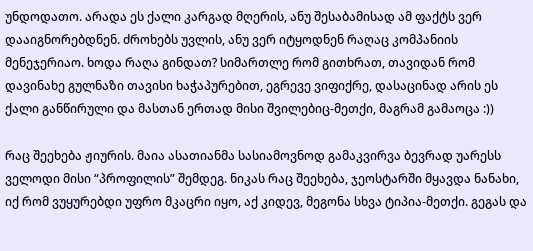უნდოდათო. არადა ეს ქალი კარგად მღერის, ანუ შესაბამისად ამ ფაქტს ვერ დააიგნორებდნენ. ძროხებს უვლის, ანუ ვერ იტყოდნენ რაღაც კომპანიის მენეჯერიაო. ხოდა რაღა გინდათ? სიმართლე რომ გითხრათ, თავიდან რომ დავინახე გულნაზი თავისი ხაჭაპურებით, ეგრევე ვიფიქრე, დასაცინად არის ეს ქალი განწირული და მასთან ერთად მისი შვილებიც-მეთქი, მაგრამ გამაოცა :))

რაც შეეხება ჟიურის. მაია ასათიანმა სასიამოვნოდ გამაკვირვა ბევრად უარესს ველოდი მისი “პროფილის” შემდეგ. ნიკას რაც შეეხება, ჯეოსტარში მყავდა ნანახი, იქ რომ ვუყურებდი უფრო მკაცრი იყო, აქ კიდევ, მეგონა სხვა ტიპია-მეთქი. გეგას და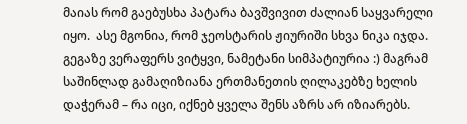მაიას რომ გაებუსხა პატარა ბავშვივით ძალიან საყვარელი იყო.  ასე მგონია, რომ ჯეოსტარის ჟიურიში სხვა ნიკა იჯდა. გეგაზე ვერაფერს ვიტყვი, ნამეტანი სიმპატიურია :) მაგრამ საშინლად გამაღიზიანა ერთმანეთის ღილაკებზე ხელის დაჭერამ – რა იცი, იქნებ ყველა შენს აზრს არ იზიარებს.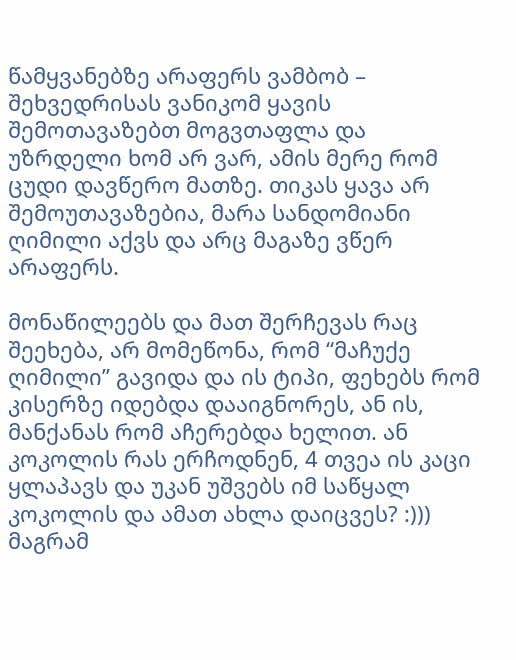წამყვანებზე არაფერს ვამბობ – შეხვედრისას ვანიკომ ყავის შემოთავაზებთ მოგვთაფლა და უზრდელი ხომ არ ვარ, ამის მერე რომ ცუდი დავწერო მათზე. თიკას ყავა არ შემოუთავაზებია, მარა სანდომიანი ღიმილი აქვს და არც მაგაზე ვწერ არაფერს.

მონაწილეებს და მათ შერჩევას რაც შეეხება, არ მომეწონა, რომ “მაჩუქე ღიმილი” გავიდა და ის ტიპი, ფეხებს რომ კისერზე იდებდა დააიგნორეს, ან ის, მანქანას რომ აჩერებდა ხელით. ან კოკოლის რას ერჩოდნენ, 4 თვეა ის კაცი ყლაპავს და უკან უშვებს იმ საწყალ კოკოლის და ამათ ახლა დაიცვეს? :))) მაგრამ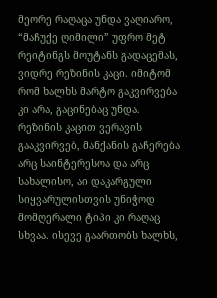მეორე რაღაცა უნდა ვაღიარო, “მაჩუქე ღიმილი” უფრო მეტ რეიტინგს მოუტანს გადაცემას, ვიდრე რეზინის კაცი. იმიტომ რომ ხალხს მარტო გაკვირვება კი არა, გაცინებაც უნდა. რეზინის კაცით ვერავის გააკვირვებ, მანქანის გაჩერება არც საინტერესოა და არც სახალისო, აი დაკარგული სიყვარულისთვის უნიჭოდ მომღერალი ტიპი კი რაღაც სხვაა. ისევე გაართობს ხალხს,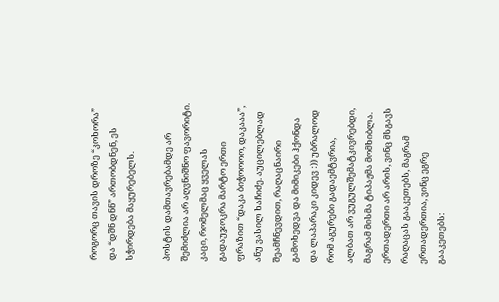როგორც თავის დროზე “კოხორა” და “დშნ დნნ” ართობდნენ, ეს სჭირდება მაყურებელს.

პოსტის დამთავრებამდე არ შემიძლია არ აღვნიშნო ფავორიტი. კაცი, რომელმაც ყველას გადაუჯოკრა მარტო ერთი ფრაზით “დაკა ბიჭოოოო, დაკააა”, ანუ ვასილ ხაჩიძე. აუცილებლად შეამჩნევდით, რაღაცნაირი გამოხედვა და მიმიკები ჰქონდა და ლაპარაკი კიდევ :)) უბრალოდ რომ აგურები გადაემტვრია, ალბათ არ ვუგულშემატკივრებდი, მაგრამ მისმა ტიპაჟმა მომხიბლა. ერთადერთი არ არის, ვინც მსგავს რაღაცას გააკეთებს, მაგრამ ერთადერთია, ვინც ეგრე გააკეთებს: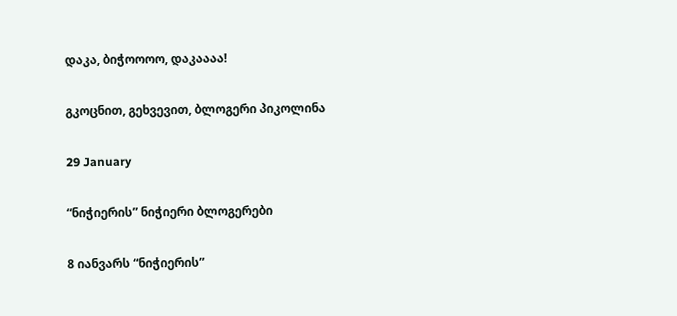დაკა, ბიჭოოოო, დაკაააა!

გკოცნით, გეხვევით, ბლოგერი პიკოლინა

29 January

“ნიჭიერის” ნიჭიერი ბლოგერები

8 იანვარს “ნიჭიერის”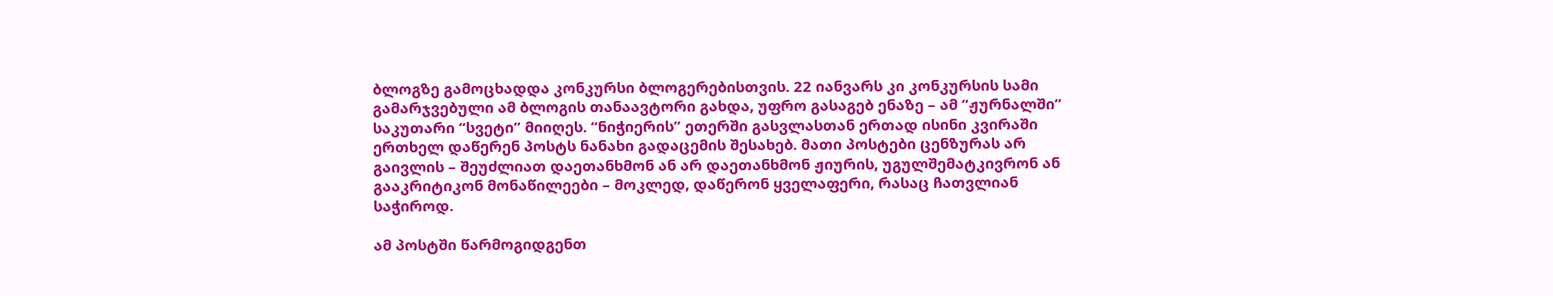ბლოგზე გამოცხადდა კონკურსი ბლოგერებისთვის. 22 იანვარს კი კონკურსის სამი გამარჯვებული ამ ბლოგის თანაავტორი გახდა, უფრო გასაგებ ენაზე – ამ “ჟურნალში” საკუთარი “სვეტი” მიიღეს. “ნიჭიერის” ეთერში გასვლასთან ერთად ისინი კვირაში ერთხელ დაწერენ პოსტს ნანახი გადაცემის შესახებ. მათი პოსტები ცენზურას არ გაივლის – შეუძლიათ დაეთანხმონ ან არ დაეთანხმონ ჟიურის, უგულშემატკივრონ ან გააკრიტიკონ მონაწილეები – მოკლედ, დაწერონ ყველაფერი, რასაც ჩათვლიან საჭიროდ.

ამ პოსტში წარმოგიდგენთ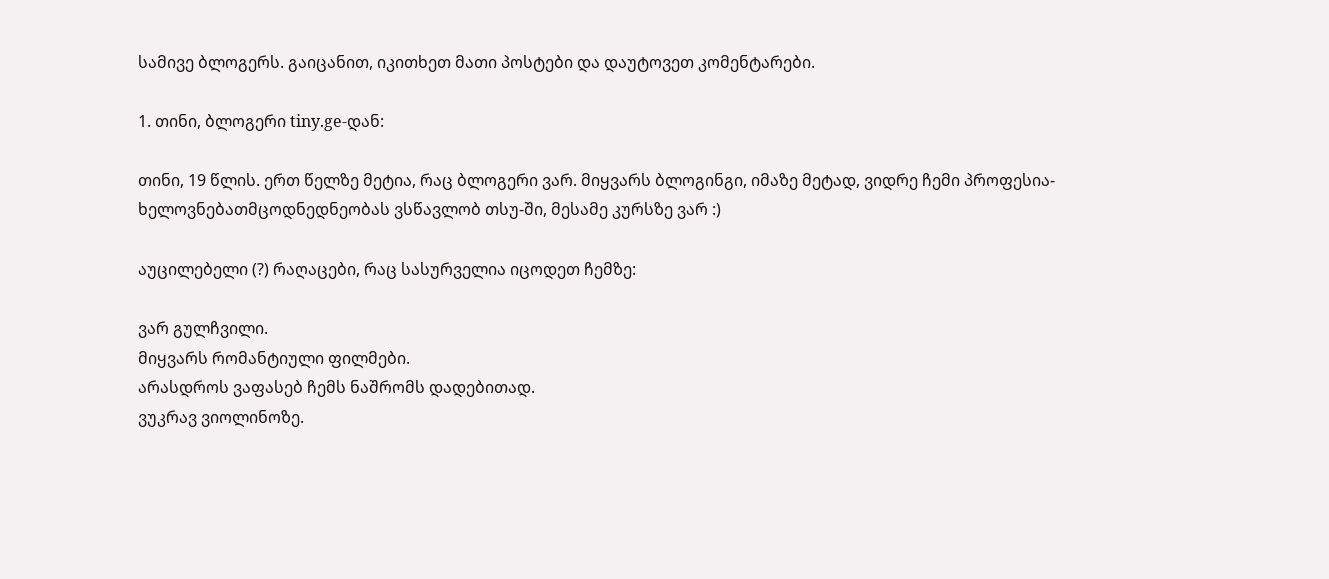სამივე ბლოგერს. გაიცანით, იკითხეთ მათი პოსტები და დაუტოვეთ კომენტარები.

1. თინი, ბლოგერი tiny.ge-დან:

თინი, 19 წლის. ერთ წელზე მეტია, რაც ბლოგერი ვარ. მიყვარს ბლოგინგი, იმაზე მეტად, ვიდრე ჩემი პროფესია- ხელოვნებათმცოდნედნეობას ვსწავლობ თსუ-ში, მესამე კურსზე ვარ :)

აუცილებელი (?) რაღაცები, რაც სასურველია იცოდეთ ჩემზე:

ვარ გულჩვილი.
მიყვარს რომანტიული ფილმები.
არასდროს ვაფასებ ჩემს ნაშრომს დადებითად.
ვუკრავ ვიოლინოზე.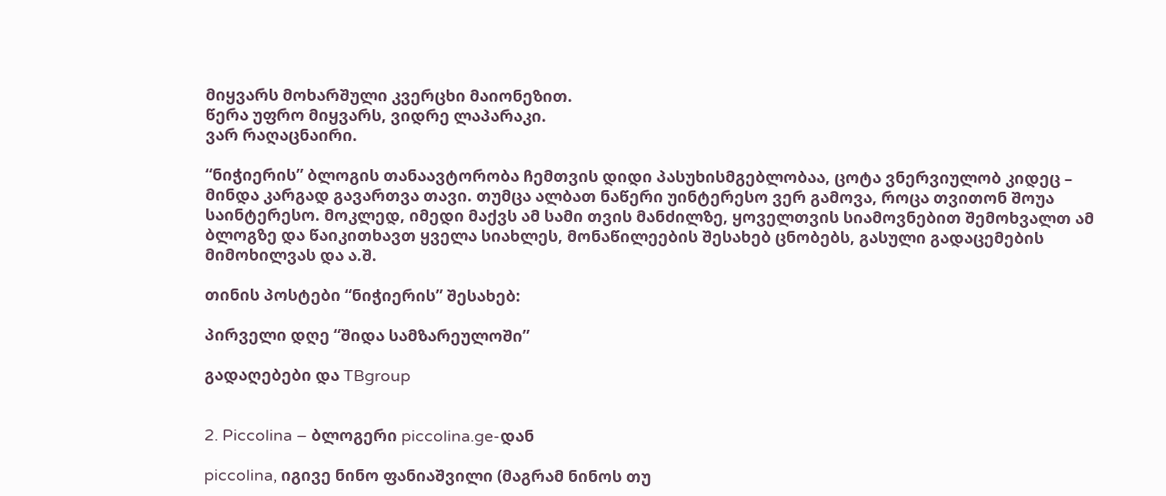მიყვარს მოხარშული კვერცხი მაიონეზით.
წერა უფრო მიყვარს, ვიდრე ლაპარაკი.
ვარ რაღაცნაირი.

“ნიჭიერის” ბლოგის თანაავტორობა ჩემთვის დიდი პასუხისმგებლობაა, ცოტა ვნერვიულობ კიდეც – მინდა კარგად გავართვა თავი. თუმცა ალბათ ნაწერი უინტერესო ვერ გამოვა, როცა თვითონ შოუა საინტერესო. მოკლედ, იმედი მაქვს ამ სამი თვის მანძილზე, ყოველთვის სიამოვნებით შემოხვალთ ამ ბლოგზე და წაიკითხავთ ყველა სიახლეს, მონაწილეების შესახებ ცნობებს, გასული გადაცემების მიმოხილვას და ა.შ.

თინის პოსტები “ნიჭიერის” შესახებ:

პირველი დღე “შიდა სამზარეულოში”

გადაღებები და TBgroup


2. Piccolina – ბლოგერი piccolina.ge-დან

piccolina, იგივე ნინო ფანიაშვილი (მაგრამ ნინოს თუ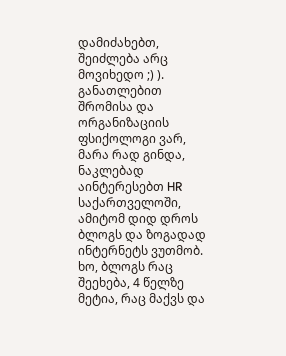დამიძახებთ, შეიძლება არც მოვიხედო ;) ). განათლებით შრომისა და ორგანიზაციის ფსიქოლოგი ვარ, მარა რად გინდა, ნაკლებად აინტერესებთ HR საქართველოში, ამიტომ დიდ დროს ბლოგს და ზოგადად ინტერნეტს ვუთმობ. ხო, ბლოგს რაც შეეხება, 4 წელზე მეტია, რაც მაქვს და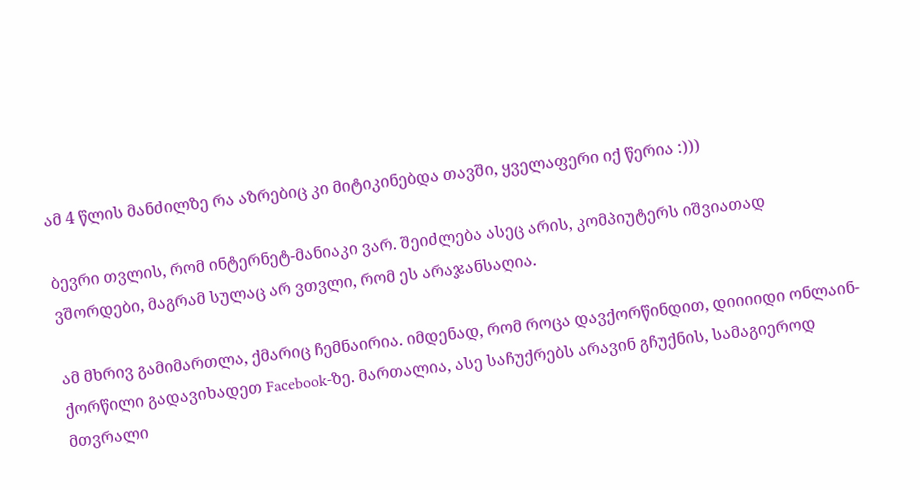ამ 4 წლის მანძილზე რა აზრებიც კი მიტიკინებდა თავში, ყველაფერი იქ წერია :)))

ბევრი თვლის, რომ ინტერნეტ-მანიაკი ვარ. შეიძლება ასეც არის, კომპიუტერს იშვიათად ვშორდები, მაგრამ სულაც არ ვთვლი, რომ ეს არაჯანსაღია.

ამ მხრივ გამიმართლა, ქმარიც ჩემნაირია. იმდენად, რომ როცა დავქორწინდით, დიიიიდი ონლაინ-ქორწილი გადავიხადეთ Facebook-ზე. მართალია, ასე საჩუქრებს არავინ გჩუქნის, სამაგიეროდ მთვრალი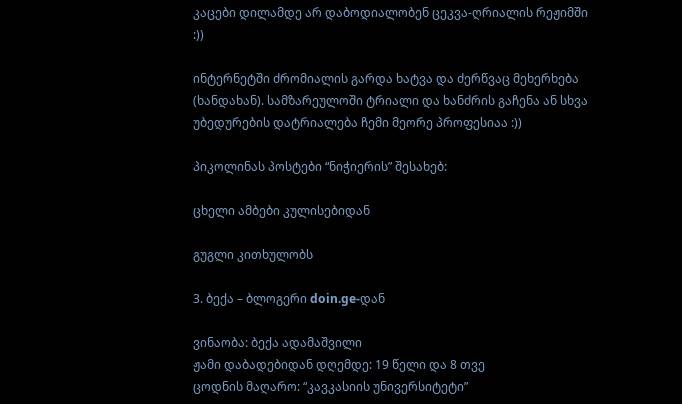კაცები დილამდე არ დაბოდიალობენ ცეკვა-ღრიალის რეჟიმში :))

ინტერნეტში ძრომიალის გარდა ხატვა და ძერწვაც მეხერხება (ხანდახან). სამზარეულოში ტრიალი და ხანძრის გაჩენა ან სხვა უბედურების დატრიალება ჩემი მეორე პროფესიაა :))

პიკოლინას პოსტები “ნიჭიერის” შესახებ:

ცხელი ამბები კულისებიდან

გუგლი კითხულობს

3. ბექა – ბლოგერი doin.ge-დან

ვინაობა: ბექა ადამაშვილი
ჟამი დაბადებიდან დღემდე: 19 წელი და 8 თვე
ცოდნის მაღარო: “კავკასიის უნივერსიტეტი”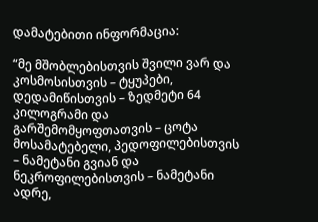დამატებითი ინფორმაცია:

“მე მშობლებისთვის შვილი ვარ და კოსმოსისთვის – ტყუპები, დედამიწისთვის – ზედმეტი 64 კილოგრამი და გარშემომყოფთათვის – ცოტა მოსამატებელი, პედოფილებისთვის – ნამეტანი გვიან და ნეკროფილებისთვის – ნამეტანი ადრე,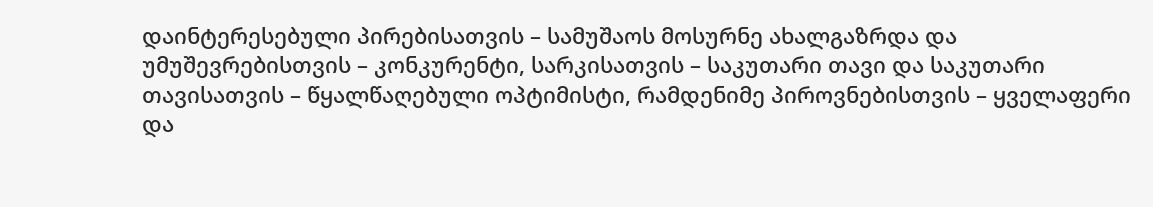დაინტერესებული პირებისათვის – სამუშაოს მოსურნე ახალგაზრდა და უმუშევრებისთვის – კონკურენტი, სარკისათვის – საკუთარი თავი და საკუთარი თავისათვის – წყალწაღებული ოპტიმისტი, რამდენიმე პიროვნებისთვის – ყველაფერი და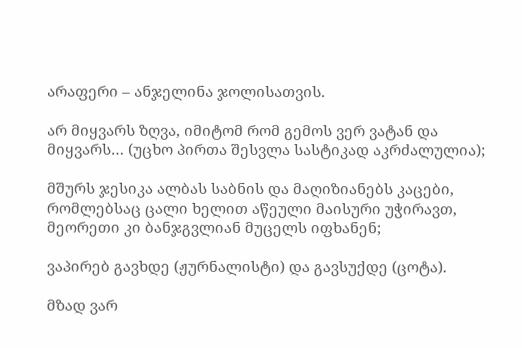არაფერი – ანჯელინა ჯოლისათვის.

არ მიყვარს ზღვა, იმიტომ რომ გემოს ვერ ვატან და მიყვარს… (უცხო პირთა შესვლა სასტიკად აკრძალულია);

მშურს ჯესიკა ალბას საბნის და მაღიზიანებს კაცები, რომლებსაც ცალი ხელით აწეული მაისური უჭირავთ, მეორეთი კი ბანჯგვლიან მუცელს იფხანენ;

ვაპირებ გავხდე (ჟურნალისტი) და გავსუქდე (ცოტა).

მზად ვარ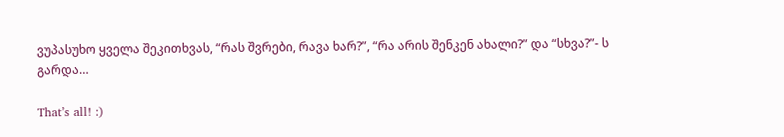ვუპასუხო ყველა შეკითხვას, “რას შვრები, რავა ხარ?”, “რა არის შენკენ ახალი?” და “სხვა?”- ს გარდა…

That’s all! :)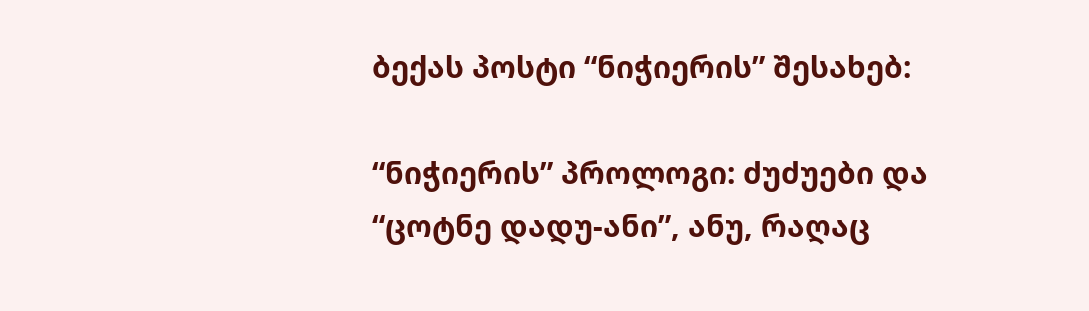ბექას პოსტი “ნიჭიერის” შესახებ:

“ნიჭიერის” პროლოგი: ძუძუები და “ცოტნე დადუ-ანი”, ანუ, რაღაც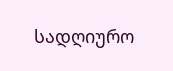სადღიურო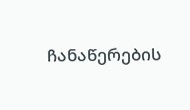ჩანაწერების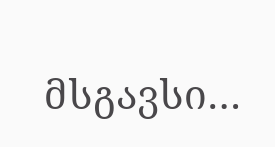მსგავსი…